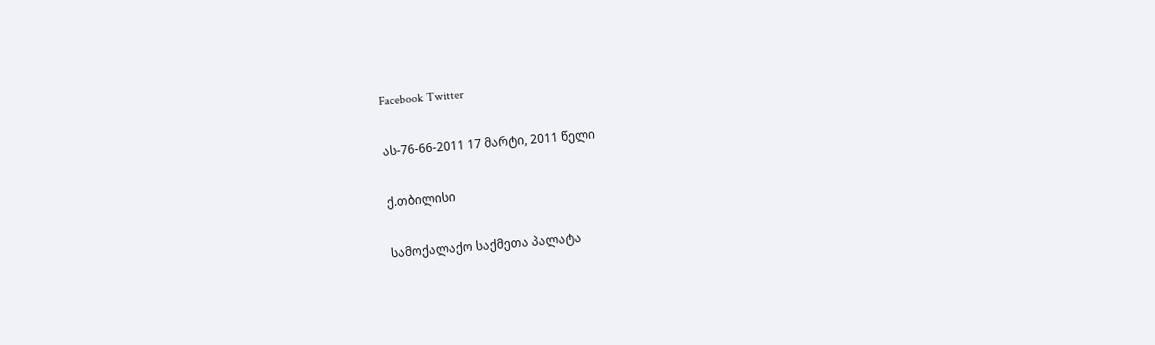Facebook Twitter

ას-76-66-2011 17 მარტი, 2011 წელი

ქ.თბილისი

სამოქალაქო საქმეთა პალატა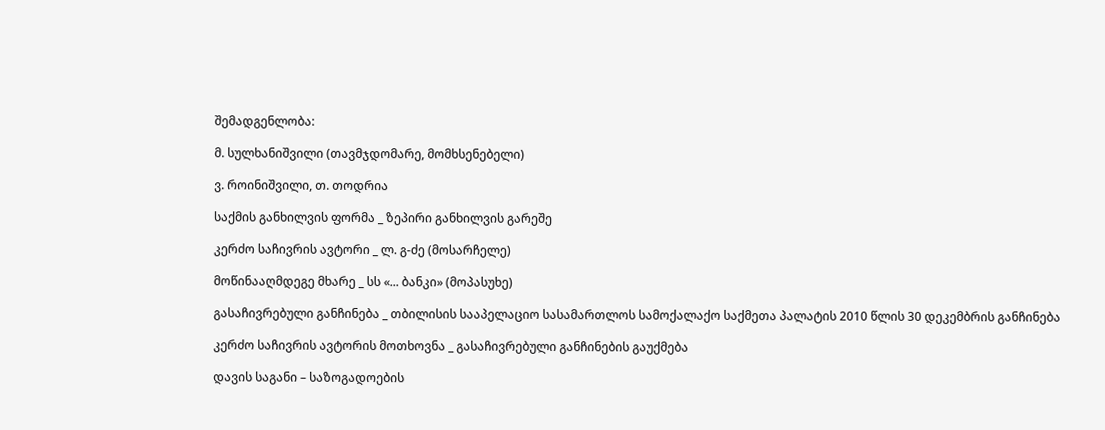შემადგენლობა:

მ. სულხანიშვილი (თავმჯდომარე, მომხსენებელი)

ვ. როინიშვილი, თ. თოდრია

საქმის განხილვის ფორმა _ ზეპირი განხილვის გარეშე

კერძო საჩივრის ავტორი _ ლ. გ-ძე (მოსარჩელე)

მოწინააღმდეგე მხარე _ სს «... ბანკი» (მოპასუხე)

გასაჩივრებული განჩინება _ თბილისის სააპელაციო სასამართლოს სამოქალაქო საქმეთა პალატის 2010 წლის 30 დეკემბრის განჩინება

კერძო საჩივრის ავტორის მოთხოვნა _ გასაჩივრებული განჩინების გაუქმება

დავის საგანი – საზოგადოების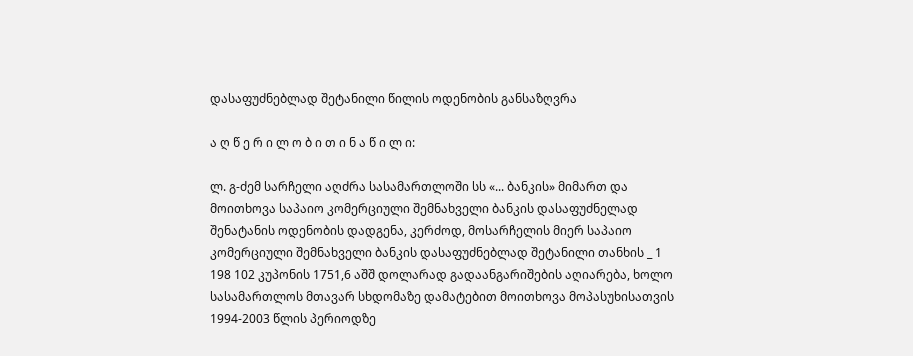დასაფუძნებლად შეტანილი წილის ოდენობის განსაზღვრა

ა ღ წ ე რ ი ლ ო ბ ი თ ი ნ ა წ ი ლ ი:

ლ. გ-ძემ სარჩელი აღძრა სასამართლოში სს «... ბანკის» მიმართ და მოითხოვა საპაიო კომერციული შემნახველი ბანკის დასაფუძნელად შენატანის ოდენობის დადგენა, კერძოდ, მოსარჩელის მიერ საპაიო კომერციული შემნახველი ბანკის დასაფუძნებლად შეტანილი თანხის _ 1 198 102 კუპონის 1751,6 აშშ დოლარად გადაანგარიშების აღიარება, ხოლო სასამართლოს მთავარ სხდომაზე დამატებით მოითხოვა მოპასუხისათვის 1994-2003 წლის პერიოდზე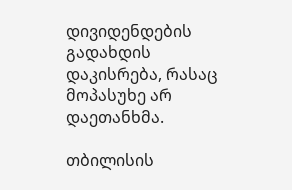დივიდენდების გადახდის დაკისრება, რასაც მოპასუხე არ დაეთანხმა.

თბილისის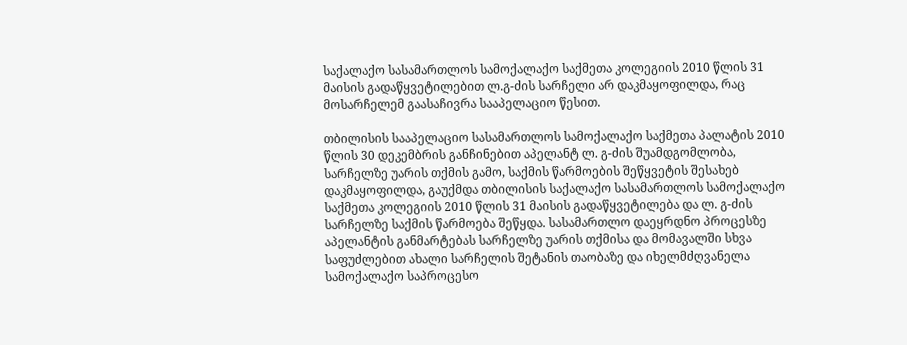საქალაქო სასამართლოს სამოქალაქო საქმეთა კოლეგიის 2010 წლის 31 მაისის გადაწყვეტილებით ლ.გ-ძის სარჩელი არ დაკმაყოფილდა, რაც მოსარჩელემ გაასაჩივრა სააპელაციო წესით.

თბილისის სააპელაციო სასამართლოს სამოქალაქო საქმეთა პალატის 2010 წლის 30 დეკემბრის განჩინებით აპელანტ ლ. გ-ძის შუამდგომლობა, სარჩელზე უარის თქმის გამო, საქმის წარმოების შეწყვეტის შესახებ დაკმაყოფილდა, გაუქმდა თბილისის საქალაქო სასამართლოს სამოქალაქო საქმეთა კოლეგიის 2010 წლის 31 მაისის გადაწყვეტილება და ლ. გ-ძის სარჩელზე საქმის წარმოება შეწყდა. სასამართლო დაეყრდნო პროცესზე აპელანტის განმარტებას სარჩელზე უარის თქმისა და მომავალში სხვა საფუძლებით ახალი სარჩელის შეტანის თაობაზე და იხელმძღვანელა სამოქალაქო საპროცესო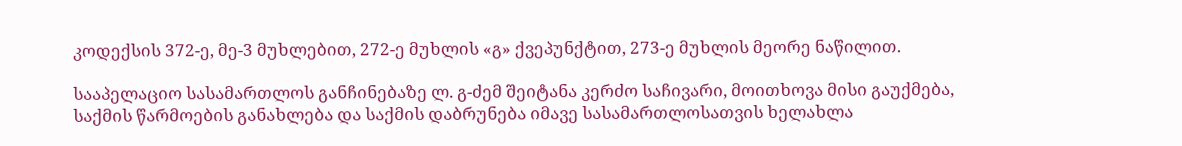კოდექსის 372-ე, მე-3 მუხლებით, 272-ე მუხლის «გ» ქვეპუნქტით, 273-ე მუხლის მეორე ნაწილით.

სააპელაციო სასამართლოს განჩინებაზე ლ. გ-ძემ შეიტანა კერძო საჩივარი, მოითხოვა მისი გაუქმება, საქმის წარმოების განახლება და საქმის დაბრუნება იმავე სასამართლოსათვის ხელახლა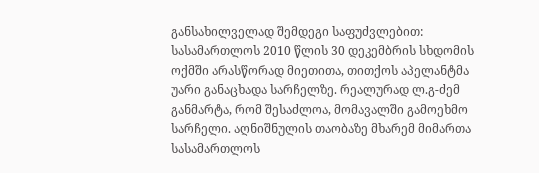განსახილველად შემდეგი საფუძვლებით: სასამართლოს 2010 წლის 30 დეკემბრის სხდომის ოქმში არასწორად მიეთითა, თითქოს აპელანტმა უარი განაცხადა სარჩელზე. რეალურად ლ.გ-ძემ განმარტა, რომ შესაძლოა, მომავალში გამოეხმო სარჩელი. აღნიშნულის თაობაზე მხარემ მიმართა სასამართლოს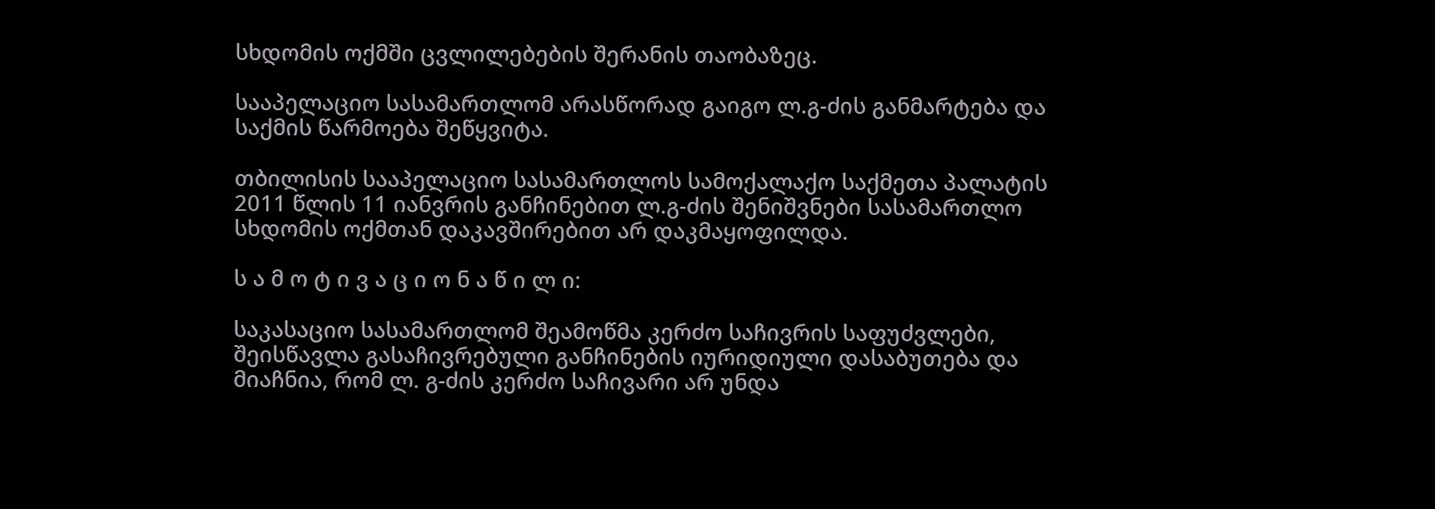სხდომის ოქმში ცვლილებების შერანის თაობაზეც.

სააპელაციო სასამართლომ არასწორად გაიგო ლ.გ-ძის განმარტება და საქმის წარმოება შეწყვიტა.

თბილისის სააპელაციო სასამართლოს სამოქალაქო საქმეთა პალატის 2011 წლის 11 იანვრის განჩინებით ლ.გ-ძის შენიშვნები სასამართლო სხდომის ოქმთან დაკავშირებით არ დაკმაყოფილდა.

ს ა მ ო ტ ი ვ ა ც ი ო ნ ა წ ი ლ ი:

საკასაციო სასამართლომ შეამოწმა კერძო საჩივრის საფუძვლები, შეისწავლა გასაჩივრებული განჩინების იურიდიული დასაბუთება და მიაჩნია, რომ ლ. გ-ძის კერძო საჩივარი არ უნდა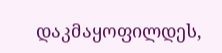დაკმაყოფილდეს,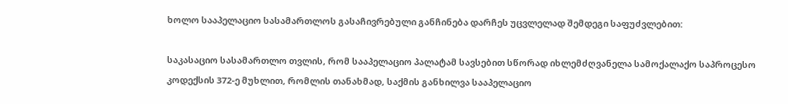ხოლო სააპელაციო სასამართლოს გასაჩივრებული განჩინება დარჩეს უცვლელად შემდეგი საფუძვლებით:

საკასაციო სასამართლო თვლის, რომ სააპელაციო პალატამ სავსებით სწორად იხლემძღვანელა სამოქალაქო საპროცესო კოდექსის 372-ე მუხლით, რომლის თანახმად, საქმის განხილვა სააპელაციო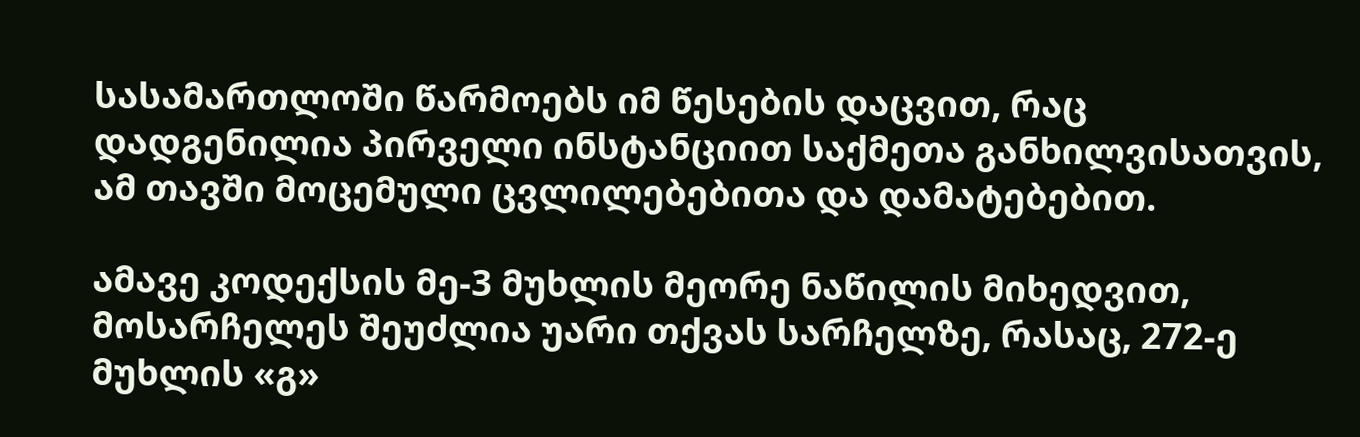სასამართლოში წარმოებს იმ წესების დაცვით, რაც დადგენილია პირველი ინსტანციით საქმეთა განხილვისათვის, ამ თავში მოცემული ცვლილებებითა და დამატებებით.

ამავე კოდექსის მე-3 მუხლის მეორე ნაწილის მიხედვით, მოსარჩელეს შეუძლია უარი თქვას სარჩელზე, რასაც, 272-ე მუხლის «გ»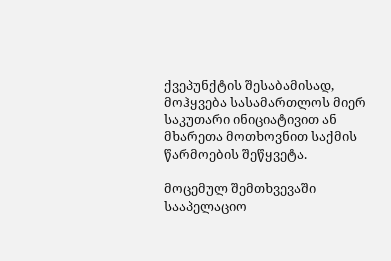ქვეპუნქტის შესაბამისად, მოჰყვება სასამართლოს მიერ საკუთარი ინიციატივით ან მხარეთა მოთხოვნით საქმის წარმოების შეწყვეტა.

მოცემულ შემთხვევაში სააპელაციო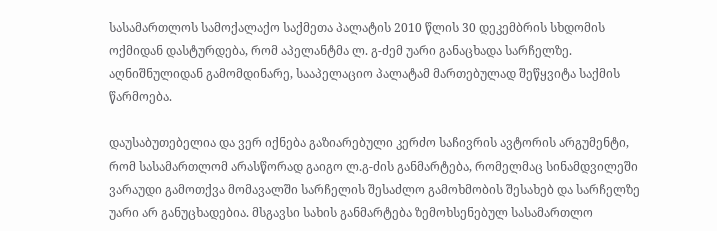სასამართლოს სამოქალაქო საქმეთა პალატის 2010 წლის 30 დეკემბრის სხდომის ოქმიდან დასტურდება, რომ აპელანტმა ლ. გ-ძემ უარი განაცხადა სარჩელზე. აღნიშნულიდან გამომდინარე, სააპელაციო პალატამ მართებულად შეწყვიტა საქმის წარმოება.

დაუსაბუთებელია და ვერ იქნება გაზიარებული კერძო საჩივრის ავტორის არგუმენტი, რომ სასამართლომ არასწორად გაიგო ლ.გ-ძის განმარტება, რომელმაც სინამდვილეში ვარაუდი გამოთქვა მომავალში სარჩელის შესაძლო გამოხმობის შესახებ და სარჩელზე უარი არ განუცხადებია. მსგავსი სახის განმარტება ზემოხსენებულ სასამართლო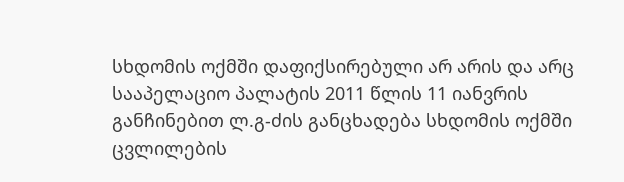სხდომის ოქმში დაფიქსირებული არ არის და არც სააპელაციო პალატის 2011 წლის 11 იანვრის განჩინებით ლ.გ-ძის განცხადება სხდომის ოქმში ცვლილების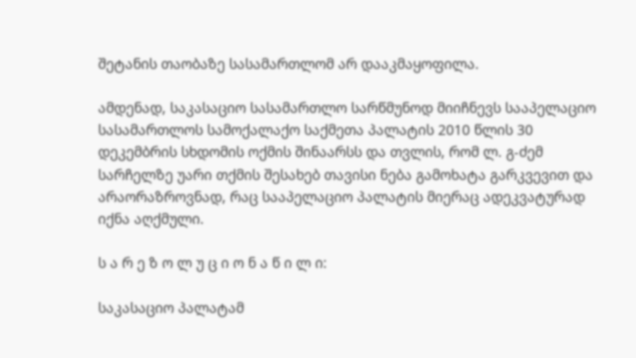შეტანის თაობაზე სასამართლომ არ დააკმაყოფილა.

ამდენად, საკასაციო სასამართლო სარწმუნოდ მიიჩნევს სააპელაციო სასამართლოს სამოქალაქო საქმეთა პალატის 2010 წლის 30 დეკემბრის სხდომის ოქმის შინაარსს და თვლის, რომ ლ. გ-ძემ სარჩელზე უარი თქმის შესახებ თავისი ნება გამოხატა გარკვევით და არაორაზროვნად, რაც სააპელაციო პალატის მიერაც ადეკვატურად იქნა აღქმული.

ს ა რ ე ზ ო ლ უ ც ი ო ნ ა წ ი ლ ი:

საკასაციო პალატამ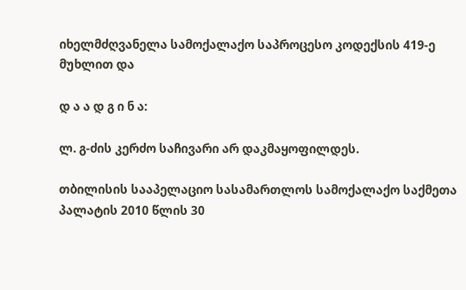იხელმძღვანელა სამოქალაქო საპროცესო კოდექსის 419-ე მუხლით და

დ ა ა დ გ ი ნ ა:

ლ. გ-ძის კერძო საჩივარი არ დაკმაყოფილდეს.

თბილისის სააპელაციო სასამართლოს სამოქალაქო საქმეთა პალატის 2010 წლის 30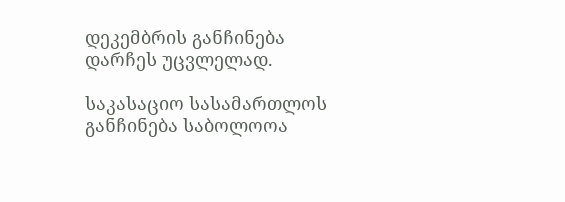დეკემბრის განჩინება დარჩეს უცვლელად.

საკასაციო სასამართლოს განჩინება საბოლოოა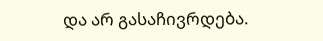და არ გასაჩივრდება.